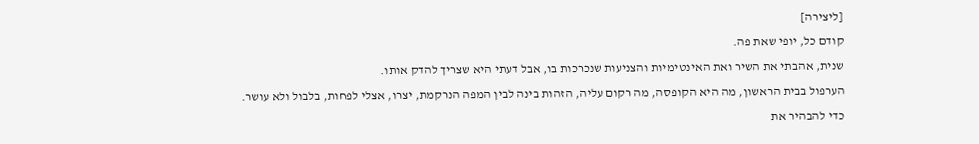[ליצירה]
קודם כל, יופי שאת פה.
שנית, אהבתי את השיר ואת האינטימיות והצניעות שנכרכות בו, אבל דעתי היא שצריך להדק אותו.
הערפול בבית הראשון, מה היא הקופסה, מה רקום עליה, הזהות בינה לבין המפה הנרקמת, יצרו, אצלי לפחות, בלבול ולא עושר.
כדי להבהיר את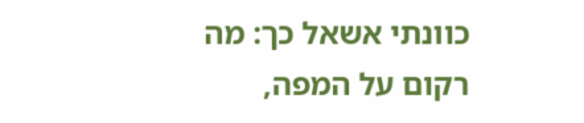כוונתי אשאל כך: מה רקום על המפה,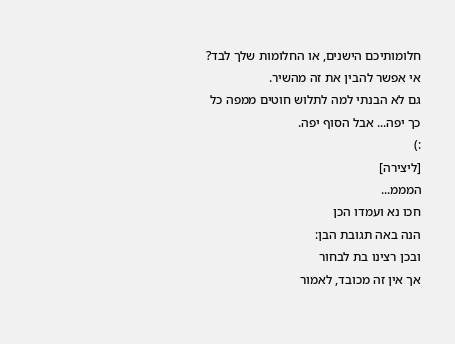חלומותיכם הישנים, או החלומות שלך לבד? אי אפשר להבין את זה מהשיר.
גם לא הבנתי למה לתלוש חוטים ממפה כל כך יפה... אבל הסוף יפה.
:)
[ליצירה]
המממ...
חכו נא ועמדו הכן
הנה באה תגובת הבן:
ובכן רצינו בת לבחור
אך אין זה מכובד, לאמור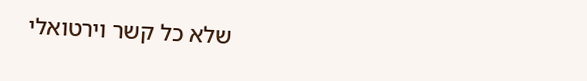שלא כל קשר וירטואלי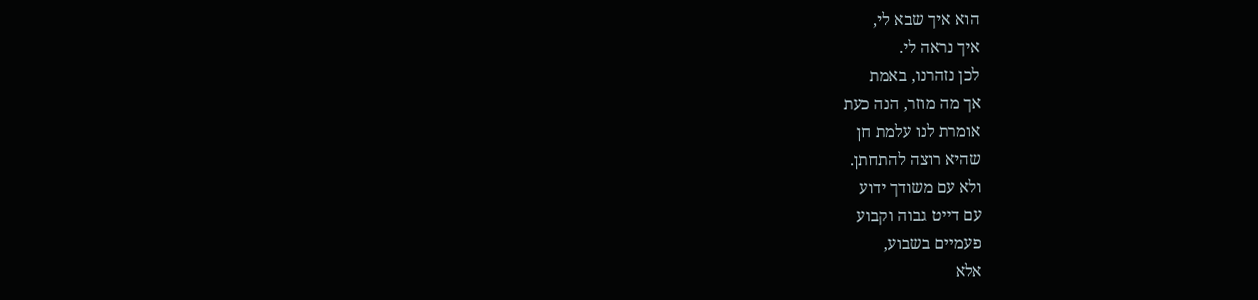הוא איך שבא לי,
איך נראה לי.
לכן נזהרנו, באמת
אך מה מוזר, הנה כעת
אומרת לנו עלמת חן
שהיא רוצה להתחתן.
ולא עם משודך ידוע
עם דייט גבוה וקבוע
פעמיים בשבוע,
אלא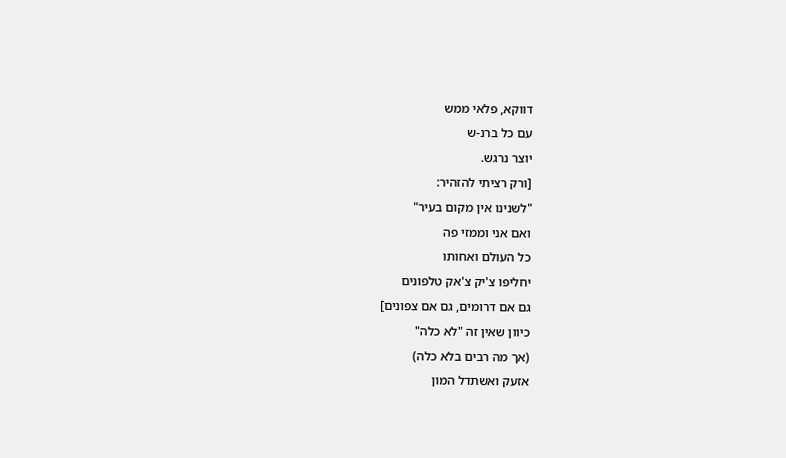דווקא, פלאי ממש
עם כל ברנ-ש
יוצר נרגש.
[ורק רציתי להזהיר:
"לשנינו אין מקום בעיר"
ואם אני וממזי פה
כל העולם ואחותו
יחליפו צ'יק צ'אק טלפונים
גם אם דרומים, גם אם צפונים]
כיוון שאין זה "לא כלה"
(אך מה רבים בלא כלה)
אזעק ואשתדל המון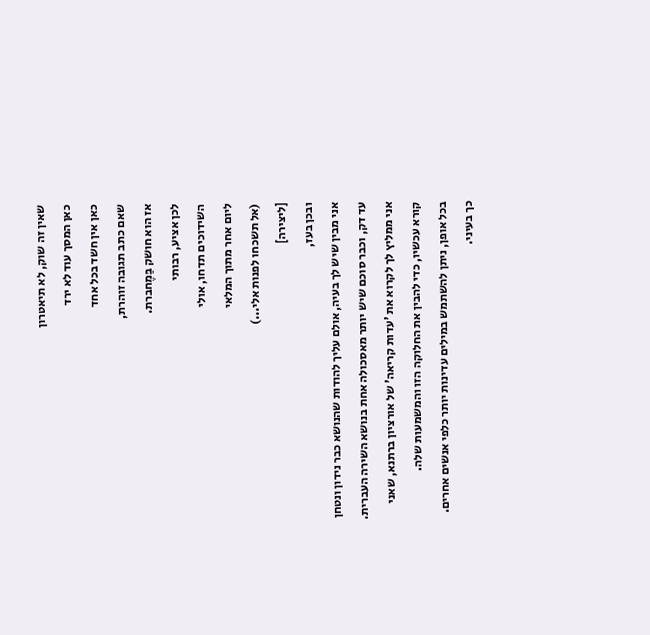שאין זה שוק, לא תיאטרון
כאן המסך עוד לא ירד
כאן אין חשד בכל אחד
שאם כתב תגובה זוהרת,
אז הוא חושק בַּמֶחברת.
לכן אציע, רבותי
השידוכים תדחו, אולי
ליום אחר מתוך המלאי
(אל תשכחו לפנות אלי...)
[ליצירה]
ובכן בעז,
אני מבין שיש לך בעיה, אולם עליך להודות שהנושא כבר נידון ונטחן עד דק, וכבר סוכם שיש יותר מאסכולה אחת בנושא השירה העברית.
אני ממליץ לך לקרוא את 'עדות קריאה' של אורציון ברתנא, שאני קורא עכשיו, כדי להבין את החלוקה הזו והמשמעות שלה.
בכל אופן, ניתן להשתמש במילים עדינות יותר כלפי אנשים אחרים.
כך בעיני.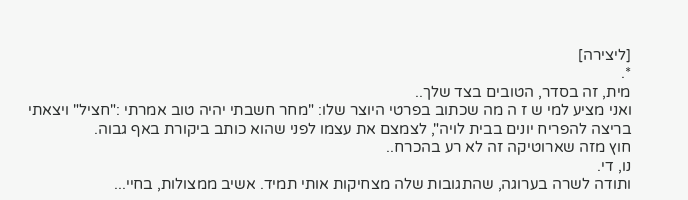[ליצירה]
*.
מית, זה בסדר, הטובים בצד שלך..
ואני מציע למי ש ז ה מה שכתוב בפרטי היוצר שלו: "מחר חשבתי יהיה טוב אמרתי :"חציל" ויצאתי בריצה להפריח יונים בבית לויה", לצמצם את עצמו לפני שהוא כותב ביקורת באף גבוה.
חוץ מזה שארוטיקה זה לא רע בהכרח..
נו, די.
ותודה לשרה בערוגה, שהתגובות שלה מצחיקות אותי תמיד. אשיב ממצולות, בחיי...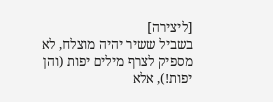[ליצירה]
בשביל ששיר יהיה מוצלח, לא מספיק לצרף מילים יפות (והן יפות!), אלא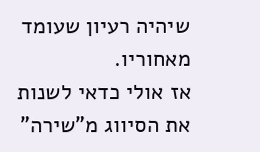שיהיה רעיון שעומד מאחוריו.
אז אולי כדאי לשנות את הסיווג מ"שירה"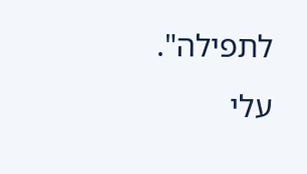לתפילה".
עלי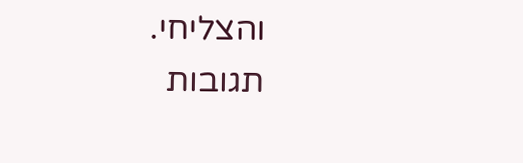והצליחי.
תגובות